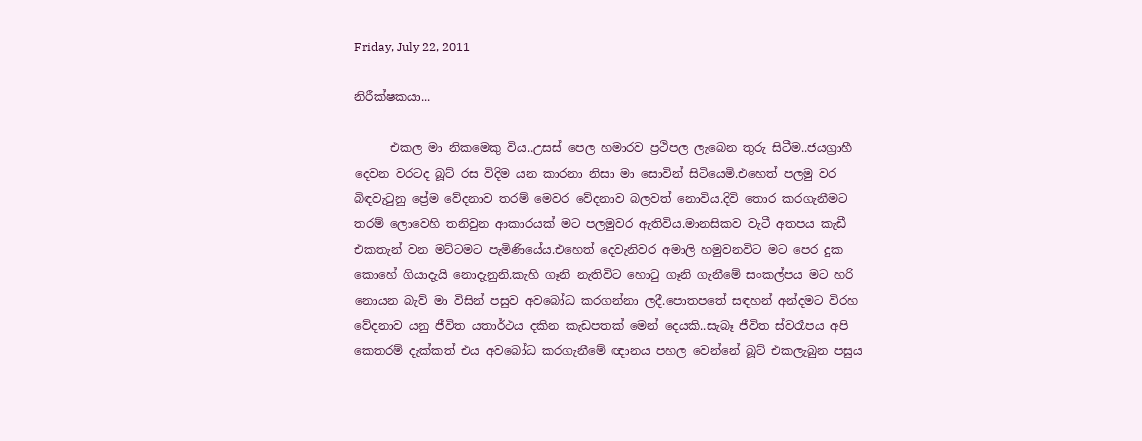Friday, July 22, 2011

නිරීක්ෂකයා...

      එකල මා නිකමෙකු විය..උසස් පෙල හමාරව ප්‍රථිපල ලැබෙන තුරු සිටීම..ජයග්‍රාහී දෙවන වරටද බූට් රස විදිම යන කාරනා නිසා මා සොවින් සිටියෙමි.එහෙත් පලමු වර බිඳවැටුනු ප්‍රේම වේදනාව තරම් මෙවර වේදනාව බලවත් නොවිය.දිවි තොර කරගැනීමට තරම් ලොවෙහි තනිවුන ආකාරයක් මට පලමුවර ඇතිවිය.මානසිකව වැටී අතපය කැඩී එකතැන් වන මට්ටමට පැමිණියේය.එහෙත් දෙවැනිවර අමාලි හමුවනවිට මට පෙර දුක කොහේ ගියාදැයි නොදැනුනි.කැහි ගෑනි නැතිවිට හොටු ගෑනි ගැනීමේ සංකල්පය මට හරි නොයන බැව් මා විසින් පසුව අවබෝධ කරගන්නා ලදී.පොතපතේ සඳහන් අන්දමට විරහ වේදනාව යනු ජීවිත යතාර්ථය දකින කැඩපතක් මෙන් දෙයකි..සැබෑ ජීවිත ස්වරෑපය අපි කෙතරම් දැක්කත් එය අවබෝධ කරගැනීමේ ඥානය පහල වෙන්නේ බූට් එකලැබුන පසුය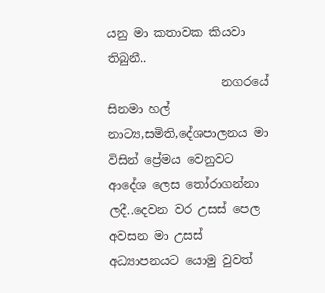යනු මා කතාවක කියවා තිබුනී..
                   නගරයේ සිනමා හල් නාට්‍ය,සමිති,දේශපාලනය මා විසින් ප්‍රේමය වෙනුවට ආදේශ ලෙස ‍තෝරාගන්නා ලදී..දෙවන වර උසස් පෙල අවසන මා උසස් අධ්‍යාපනයට යොමු වුවත්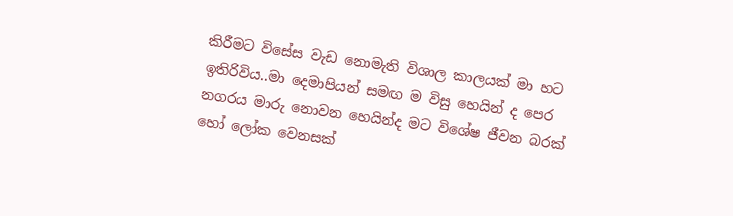කිරීමට විසේස වැඩ නොමැති විශාල කාලයක් මා හට ඉතිරිවිය..මා දෙමාපියන් සමඟ ම විසු හෙයින් ද පෙර නගරය මාරු නොවන හෙයින්ද මට විශේෂ ජීවන බරක් හෝ ලෝක වෙනසක්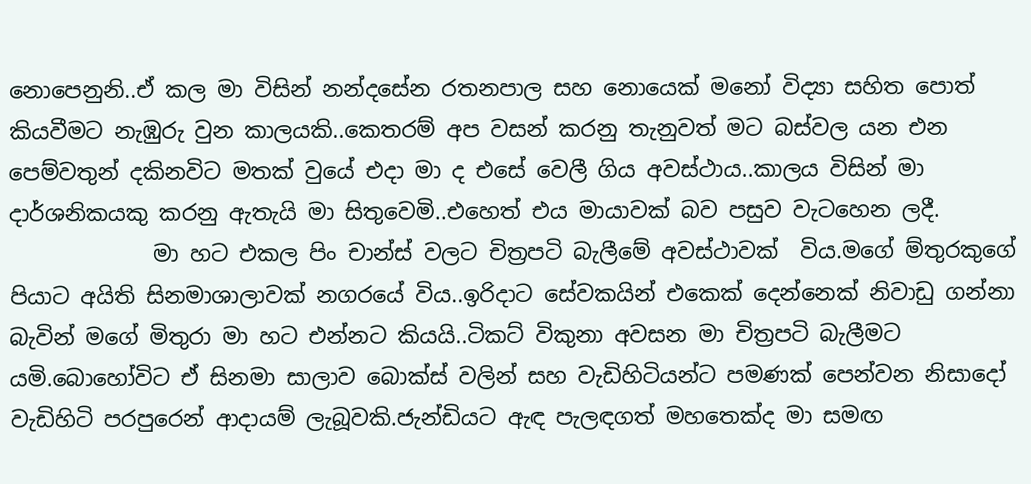නොපෙනුනි..ඒ කල මා විසින් නන්දසේන රතනපාල සහ නොයෙක් මනෝ විද්‍යා සහිත පොත් කියවීමට නැඹුරු වුන කාලයකි..කෙතරම් අප වසන් කරනු තැනුවත් මට බස්වල යන එන පෙම්වතුන් දකිනවිට මතක් වුයේ එදා මා ද එසේ වෙලී ගිය අවස්ථාය..කාලය විසින් මා දාර්ශනිකයකු කරනු ඇතැයි මා සිතුවෙමි..එහෙත් එය මායාවක් බව පසුව වැටහෙන ලදී.
             මා හට එකල පිං චාන්ස් වලට චිත්‍රපටි බැලීමේ අවස්ථාවක්  විය.මගේ ම්තුරකුගේ පියාට අයිති සිනමාශාලාවක් නගරයේ විය..ඉරිදාට සේවකයින් එකෙක් දෙන්නෙක් නිවාඩු ගන්නා බැවින් මගේ මිතුරා මා හට එන්නට කියයි..ටිකට් විකුනා අවසන මා චිත්‍රපටි බැලීමට යමි.බොහෝවිට ඒ සිනමා සාලාව බොක්ස් වලින් සහ වැඩිහිටියන්ට පමණක් පෙන්වන නිසාදෝ වැඩිහිටි පරපුරෙන් ආදායම් ලැබූවකි.ජැන්ඩියට ඇඳ පැලඳගත් මහතෙක්ද මා සමඟ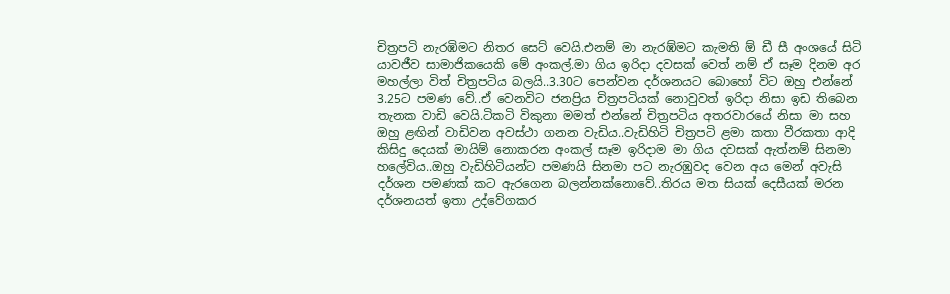චිත්‍රපටි නැරඹිමට නිතර සෙට් වෙයි.එනම් මා නැරඹ්මට කැමති ඕ ඩී සී අංශයේ සිටි යාවජීව සාමාජිකයෙකි මේ අංකල්.මා ගිය ඉරිදා දවසක් වෙත් නම් ඒ සෑම දිනම අර මහල්ලා විත් චිත්‍රපටිය බලයි..3.30ට පෙන්වන දර්ශනයට බොහෝ විට ඔහු එන්නේ 3.25ට පමණ වේ..ඒ වෙනවිට ජනප්‍රිය චිත්‍රපටියක් නොවුවත් ඉරිදා නිසා ඉඩ තිබෙන තැනක වාඩි වෙයි.ටිකටි විකුනා මමත් එන්නේ චිත්‍රපටිය අතරවාරයේ නිසා මා සහ ඔහු ළඟින් වාඩිවන අවස්ථා ගනන වැඩිය..වැඩිහිටි චිත්‍රපටි ළමා කතා වීරකතා ආදි කිසිදු දෙයක් මායිම් නොකරන අංකල් සෑම ඉරිදාම මා ගිය දවසක් ඇත්නම් සිනමා හලේවිය..ඔහු වැඩිහිටියන්ට පමණයි සිනමා පට නැරඹුවද වෙන අය මෙන් අවැසි දර්ශන පමණක් කට ඇරගෙන බලන්නක්නොවේ..තිරය මත සියක් දෙසීයක් මරන දර්ශනයත් ඉතා උද්වේගකර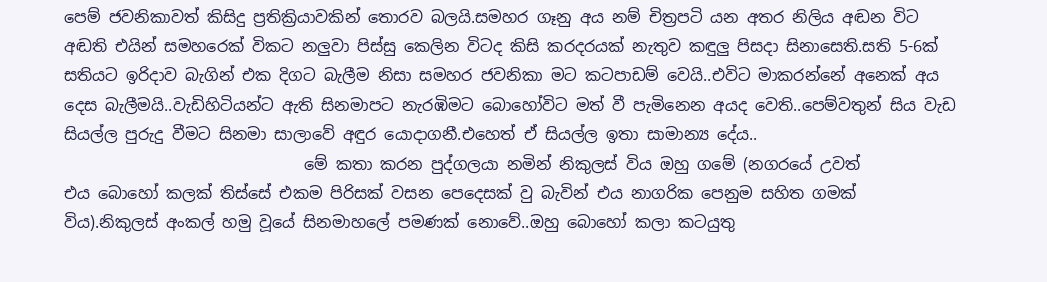පෙම් ජවනිකාවත් කිසිදු ප්‍රතික්‍රියාවකින් තොරව බලයි.සමහර ගෑනු අය නම් චිත්‍රපටි යන අතර නිලිය අඬන විට අඬති එයින් සමහරෙක් විකට නලුවා පිස්සු කෙලින විටද කිසි කරදරයක් නැතුව කඳුලු පිසදා සිනාසෙති.සති 5-6ක් සතියට ඉරිදාව බැගින් එක දිගට බැලීම නිසා සමහර ජවනිකා මට කටපාඩම් වෙයි..එවිට මාකරන්නේ අනෙක් අය දෙස බැලීමයි..වැඩිහිටියන්ට ඇති සිනමාපට නැරඹිමට බොහෝවිට මත් වී පැමිනෙන අයද වෙති..පෙම්වතුන් සිය වැඩ සියල්ල පුරුදු වීමට සිනමා සාලාවේ අඳුර යොදාගනී.එහෙත් ඒ සියල්ල ඉතා සාමාන්‍ය දේය..
                              මේ කතා කරන පුද්ගලයා නමින් නිකුලස් විය ඔහු ගමේ (නගරයේ උවත් එය ‍බොහෝ කලක් තිස්සේ එකම පිරිසක් වසන පෙදෙසක් වු බැවින් එය නාගරික පෙනුම සහිත ගමක් විය).නිකුලස් අංකල් හමු වූයේ සිනමාහලේ පමණක් නොවේ..ඔහු බොහෝ කලා කටයුතු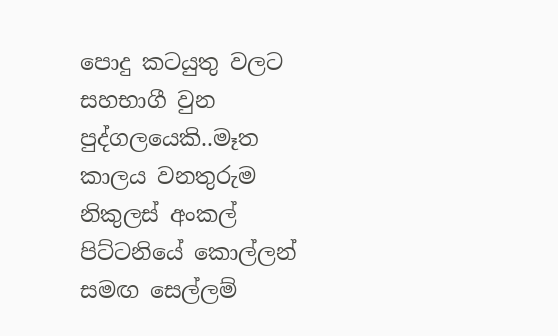පොදු කටයුතු වලට සහභාගී වුන පුද්ගලයෙකි..මෑත කාලය වනතුරුම නිකුලස් අංකල් පිට්ටනියේ කොල්ලන් සමඟ සෙල්ලම්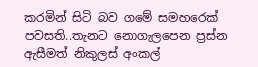කරමින් සිටි බව ‍ගමේ සමහරෙක් පවසති..තැනට නොගැලපෙන ප්‍රස්න ඇසීමත් නිකුලස් අංකල්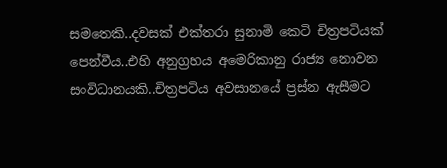සමතෙකි..දවසක් එක්තරා සුනාමි කෙටි චිත්‍රපටියක් පෙන්වීය..එහි අනුග්‍රහය අමෙරිකානු රාජ්‍ය නොවන සංවිධානයකි..චිත්‍රපටිය අවසානයේ ප්‍රස්න ඇසීමට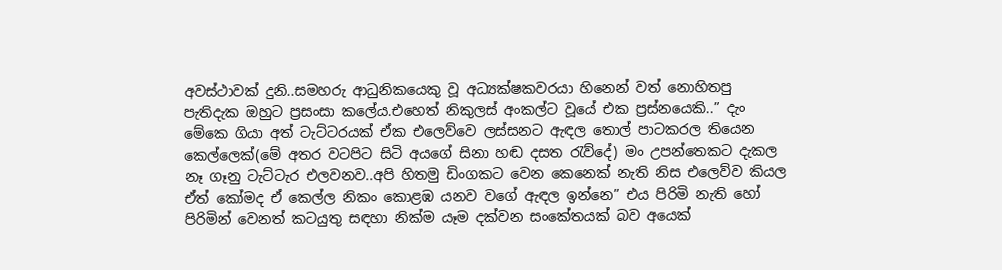අවස්ථාවක් දුනි..සමහරු ආධුනිකයෙකු වූ අධ්‍යක්ෂකවරයා හිනෙන් වත් නොහිතපු පැතිදැක ඔහුට ප්‍රසංසා කලේය.එහෙත් නිකුලස් අංකල්ට වූයේ එක ප්‍රස්නයෙකි..” දැං මේකෙ ගියා අත් ටැට්ටරයක් ඒ‍ක එ‍ලෙව්වෙ ලස්සනට ඇඳල තොල් පාටකරල තියෙන කෙල්ලෙක්(මේ අතර වටපිට සිටි අයගේ සිනා හඬ දසත රැව්දේ) මං උපන්තෙකට දැකල නෑ ගෑනු ටැට්ටැර එලවනව..අපි හිතමු ඩිංගකට වෙන කෙනෙක් නැති නිස එලෙව්ව කියල ඒත් කෝමද ඒ කෙල්ල නිකං කොළඹ යනව වගේ ඇඳල ඉන්නෙ” එය පිරිමි නැති හෝ පිරිමින් වෙනත් කටයුතු සඳහා නික්ම යෑම දක්වන සංකේතයක් බව අයෙක්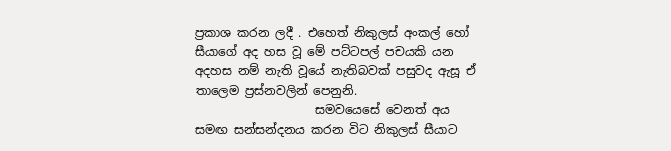ප්‍රකාශ කරන ලදී . එහෙත් නිකුලස් අංකල් හෝ සීයාගේ අද හස වූ මේ පට්ටපල් පචයකි යන අදහස නම් නැති වූයේ නැතිබවක් පසුවද ඇසූ ඒ තාලෙම ප්‍රස්නවලින් පෙනුනි.
                    සමවයෙසේ වෙනත් අය සමඟ සන්සන්දනය කරන විට නිකුලස් සීයාට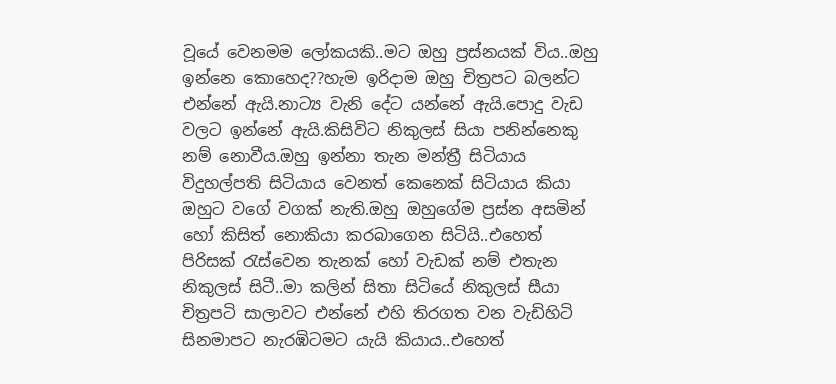වූයේ වෙනමම ලෝකයකි..මට ඔහු ප්‍රස්නයක් විය..ඔහු ඉන්නෙ‍ කොහෙද??හැම ඉරිදාම ඔහු චිත්‍රපට බලන්ට එන්නේ ඇයි.නාට්‍ය වැනි දේට යන්නේ ඇයි.පොදු වැඩ වලට ඉන්නේ ඇයි.කිසිවිට නිකුලස් සියා පනින්නෙකු නම් නොවීය.ඔහු ඉන්නා තැන මන්ත්‍රී සිටියාය විදුහල්පති සිටියාය වෙනත් කෙනෙක් සිටියාය කියා ඔහුට වගේ වගක් නැති.ඔහු ඔහුගේම ප්‍රස්න අසමින් හෝ කිසිත් නොකියා කරබාගෙන සිටියි..එහෙත් පිරිසක් රැස්වෙන තැනක් හෝ වැඩක් නම් එතැන නිකුලස් සිටී..මා කලින් සිතා සිටියේ නිකුලස් සීයා චිත්‍රපටි සාලාවට එන්නේ එහි තිරගත වන වැඩිහිටි සිනමාපට නැරඹිටමට යැයි කියාය..එහෙත්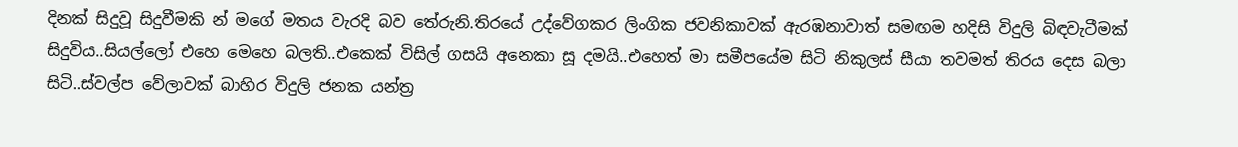දිනක් සිදුවූ සිදුවීමකි න් මගේ මතය වැරදි බව තේරුනි.තිරයේ උද්වේගකර ලිංගික ජවනික‍ාවක් ඇරඹනාවාත් සමඟම හදිසි විදුලි බිඳවැටීමක් සිදුවිය..සියල්ලෝ එහෙ මෙහෙ බලති..එකෙක් විසිල් ගසයි අනෙකා සූ දමයි..එහෙත් මා සමීපයේම සිටි නිකුලස් සීයා තවමත් තිරය දෙස බලා සිටි..ස්වල්ප වේලාවක් බාහිර විදුලි ජනක යන්ත්‍ර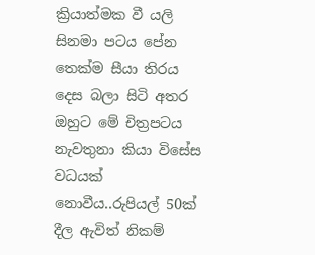ක්‍රියාත්මක වී යලි සිනමා පටය පේන තෙක්ම සීයා තිරය දෙස බලා සිටි අතර ඔහුට මේ චිත්‍රපටය නැවතුනා කියා විසේස වධයක් නොවීය..රුපියල් 50ක් දීල ඇවිත් නිකම්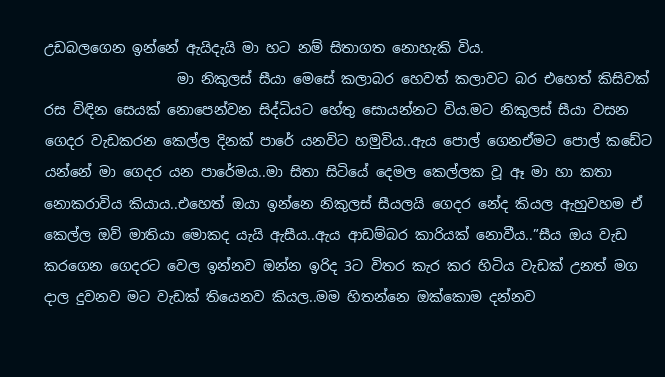උඩබලගෙන ඉන්නේ ඇයිදැයි මා හට නම් සිතාගත නොහැකි විය.
                   මා නිකුලස් සීයා මෙසේ කලාබර හෙවත් කලාවට බර එහෙත් කිසිවක් රස විඳින සෙයක් නොපෙන්වන සිද්ධියට හේතු සොයන්නට විය.මට නිකුලස් සීයා වසන ගෙදර වැඩකරන කෙල්ල දිනක් පාරේ යනවිට හමුවිය..ඇය පොල් ගෙනඒමට පොල් කඩේට යන්නේ මා ගෙදර යන පාරේමය..මා සිතා සිටියේ දෙමල කෙල්ලක වූ ඈ මා හා කතා නොකරාවිය කියාය..එහෙත් ඔයා ඉන්නෙ නිකුලස් සීයලයි ගෙදර නේද කියල ඇහුවහම ඒ කෙල්ල ඔව් මාතියා මොකද යැයි ඇසීය..ඇය ආඩම්බර කාරියක් නොවීය..”සීය ඔය වැඩ කරගෙන ගෙදරට වෙල ඉන්නව ඔන්න ඉරිද 3ට විතර කැර කර හිටිය වැඩක් උනත් මග දාල දුවනව මට වැඩක් තියෙනව කියල..මම හිතන්නෙ ඔක්කොම දන්නව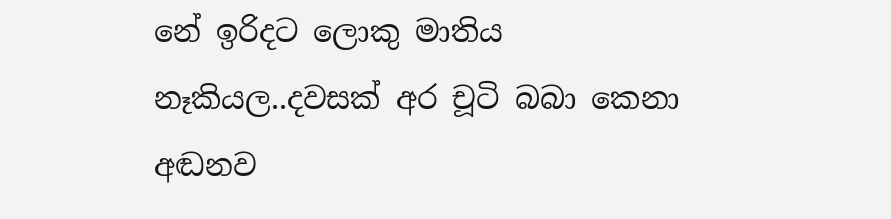නේ ඉරිදට ලොකු මාතිය නෑකියල..දවසක් අර චූටි බබා කෙනා අඬනව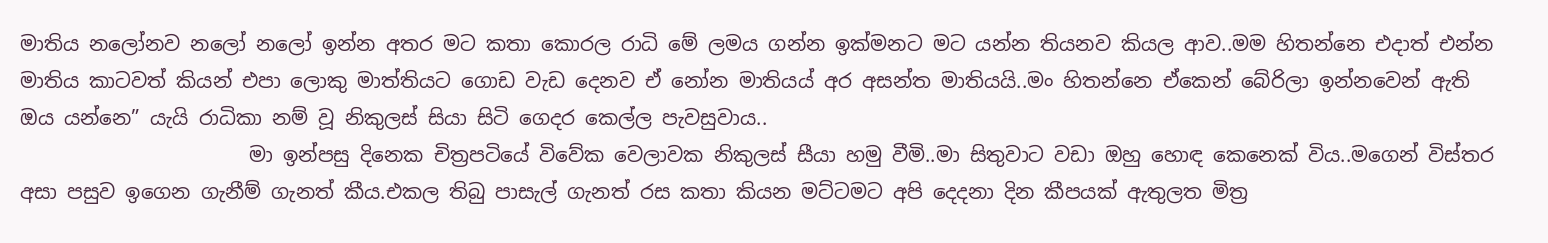මාතිය නලෝනව නලෝ නලෝ ඉන්න අතර මට කතා කොරල රාධි මේ ලමය ගන්න ඉක්මනට මට යන්න තියනව කියල ආව..මම හිතන්නෙ එදාත් එන්න මාතිය කාටවත් කියන් එපා ලොකු මාත්තියට ගොඩ වැඩ දෙනව ඒ නෝන මාතියය් අර අසන්ත මාතියයි..මං හිතන්නෙ ඒකෙන් බේරිලා ඉන්නවෙන් ඇති ඔය යන්නෙ” යැයි රාධිකා නම් වූ නිකුලස් සියා සිටි ගෙදර කෙල්ල පැවසුවාය..
                       මා ඉන්පසු දිනෙක චිත්‍රපටියේ විවේක වෙලාවක නිකුලස් සීයා හමු වීමි..මා සිතුවාට වඩා ඔහු හොඳ කෙනෙක් විය..මගෙන් විස්තර අසා පසුව ඉගෙන ගැනීම් ගැනත් කීය.එකල තිබු පාසැල් ගැනත් රස කතා කියන මට්ටමට අපි දෙදනා දින කීපයක් ඇතුලත මිත්‍ර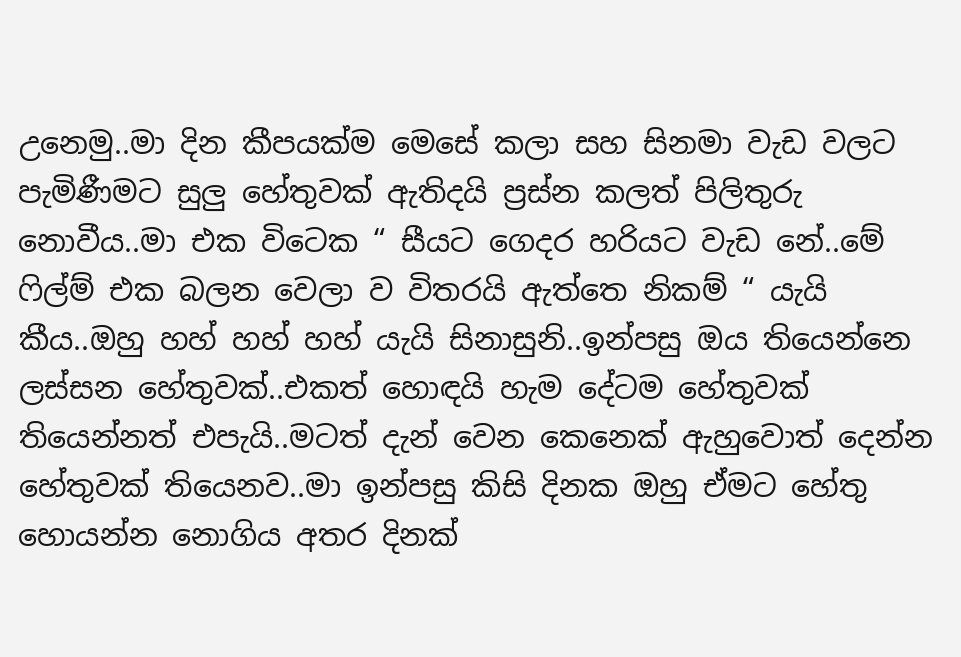උනෙමු..මා දින කීපයක්ම මෙසේ කලා සහ සිනමා වැඩ වලට පැමිණීමට සුලු හේතුවක් ඇතිදයි ප්‍රස්න කලත් පිලිතුරු නොවීය..මා එක විටෙක “ සීයට ගෙදර හරියට වැඩ නේ..මේ ෆිල්ම් එක බලන වෙලා ව විතරයි ඇත්තෙ නිකම් “ යැයි කීය..ඔහු හහ් හහ් හහ් යැයි සිනාසුනි..ඉන්පසු ඔය තියෙන්නෙ ලස්සන හේතුවක්..එකත් හොඳයි හැම දේටම හේතුවක් තියෙන්නත් එපැයි..මටත් දැන් වෙන කෙනෙක් ඇහුවොත් දෙන්න හේතුවක් තියෙනව..මා ඉන්පසු කිසි දිනක ඔහු ඒමට හේතු හොයන්න නොගිය අතර දිනක්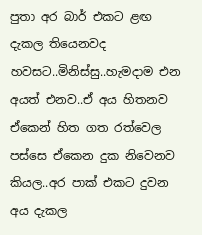පුතා අර බාර් එකට ළඟ දැකල තියෙනවද හවසට..මිනිස්සු..හැමදාම එන අයත් එනව..ඒ අය හිතනව ඒකෙන් හිත ගත රත්වෙල පස්සෙ ඒකෙන දුක නිවෙනව කියල..අර පාක් එකට දුවන අය දැකල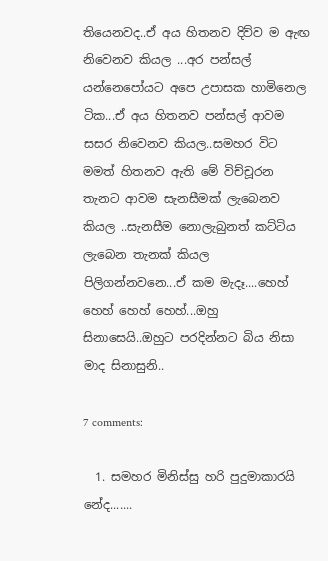තියෙනවද..ඒ අය හිතනව දිව්ව ම ඇඟ නිවෙනව කියල ...අර පන්සල් යන්නෙපෝයට අපෙ උපාසක හාමිනෙල ටික...ඒ අය හිතනව පන්සල් ආවම සසර නිවෙනව කියල..සමහර විට මමත් හිතනව ඇති මේ විච්චූරන තැනට ආවම සැනසීමක් ලැබෙනව කියල ..සැනසීම නොලැබුනත් කට්ටිය ලැබෙන තැනක් කියල පිලිගන්නවනෙ...ඒ කම මැදෑ....හෙහ් හෙහ් හෙහ් හෙහ්...ඔහු සිනාසෙයි..ඔහුට පරදින්නට බිය නිසා මාද සිනාසුනි..

7 comments:

  1. සමහර මිනිස්සු හරි පුදුමාකාරයි නේද.......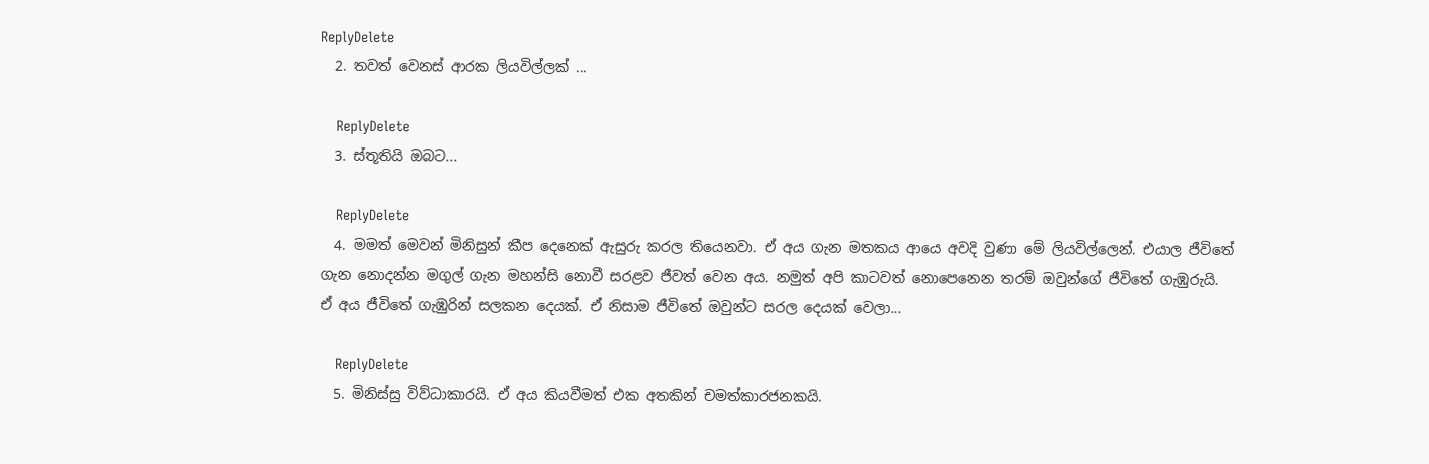ReplyDelete
  2. තවත් වෙනස් ආරක ලියවිල්ලක් ...

    ReplyDelete
  3. ස්තූතියි ඔබට...

    ReplyDelete
  4. මමත් මෙවන් මිනිසුන් කීප දෙනෙක් ඇසුරු කරල තියෙනවා. ඒ අය ගැන මතකය ආයෙ අවදි වුණා මේ ලියවිල්ලෙන්. එයාල ජීවිතේ ගැන නොදන්න මගුල් ගැන මහන්සි නොවී සරළව ජීවත් වෙන අය. නමුත් අපි කාටවත් නොපෙනෙන තරම් ඔවුන්ගේ ජීවිතේ ගැඹුරුයි. ඒ අය ජීවිතේ ගැඹුරින් සලකන දෙයක්. ඒ නිසාම ජීවිතේ ඔවුන්ට සරල දෙයක් වෙලා...

    ReplyDelete
  5. මිනිස්සු විව්ධාකාරයි. ඒ අය කියවීමත් එක අතකින් චමත්කාරජනකයි.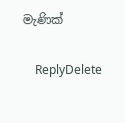මැණික්

    ReplyDelete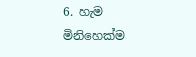6. හැම මිනිහෙක්ම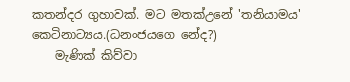කතන්දර ගුහාවක්. මට මතක්උනේ 'තනියාමය' කෙටිනාට්‍යය.(ධනංජයගෙ නේද?)
    මැණික් කිව්වා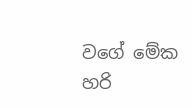වගේ මේක හරි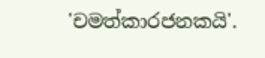'චමත්කාරජනකයි'.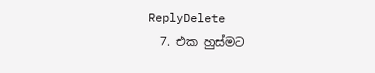ReplyDelete
  7. එක හුස්මට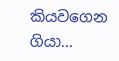කියවගෙන ගියා...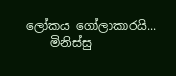ලෝකය ගෝලාකාරයි...
    මිනිස්සු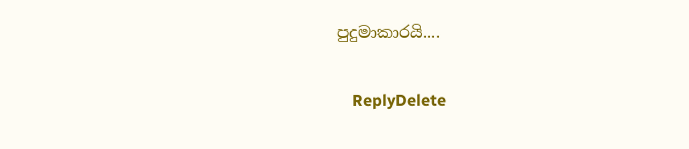පුදුමාකාරයි....

    ReplyDelete